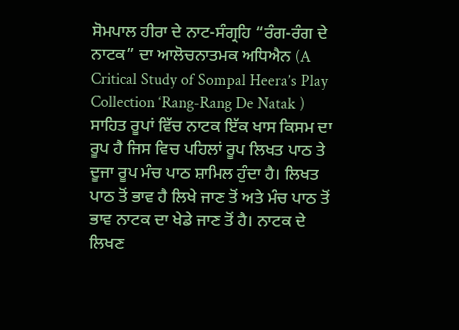ਸੋਮਪਾਲ ਹੀਰਾ ਦੇ ਨਾਟ-ਸੰਗ੍ਰਹਿ “ਰੰਗ-ਰੰਗ ਦੇ ਨਾਟਕ” ਦਾ ਆਲੋਚਨਾਤਮਕ ਅਧਿਐਨ (A Critical Study of Sompal Heera’s Play Collection ‘Rang-Rang De Natak )
ਸਾਹਿਤ ਰੂਪਾਂ ਵਿੱਚ ਨਾਟਕ ਇੱਕ ਖਾਸ ਕਿਸਮ ਦਾ ਰੂਪ ਹੈ ਜਿਸ ਵਿਚ ਪਹਿਲਾਂ ਰੂਪ ਲਿਖਤ ਪਾਠ ਤੇ ਦੂਜਾ ਰੂਪ ਮੰਚ ਪਾਠ ਸ਼ਾਮਿਲ ਹੁੰਦਾ ਹੈ। ਲਿਖਤ ਪਾਠ ਤੋਂ ਭਾਵ ਹੈ ਲਿਖੇ ਜਾਣ ਤੋਂ ਅਤੇ ਮੰਚ ਪਾਠ ਤੋਂ ਭਾਵ ਨਾਟਕ ਦਾ ਖੇਡੇ ਜਾਣ ਤੋਂ ਹੈ। ਨਾਟਕ ਦੇ ਲਿਖਣ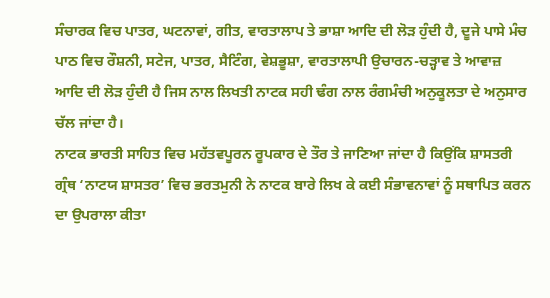ਸੰਚਾਰਕ ਵਿਚ ਪਾਤਰ, ਘਟਨਾਵਾਂ, ਗੀਤ, ਵਾਰਤਾਲਾਪ ਤੇ ਭਾਸ਼ਾ ਆਦਿ ਦੀ ਲੋੜ ਹੁੰਦੀ ਹੈ, ਦੂਜੇ ਪਾਸੇ ਮੰਚ ਪਾਠ ਵਿਚ ਰੌਸ਼ਨੀ, ਸਟੇਜ, ਪਾਤਰ, ਸੈਟਿੰਗ, ਵੇਸ਼ਭੂਸ਼ਾ, ਵਾਰਤਾਲਾਪੀ ਉਚਾਰਨ-ਚੜ੍ਹਾਵ ਤੇ ਆਵਾਜ਼ ਆਦਿ ਦੀ ਲੋੜ ਹੁੰਦੀ ਹੈ ਜਿਸ ਨਾਲ ਲਿਖਤੀ ਨਾਟਕ ਸਹੀ ਢੰਗ ਨਾਲ ਰੰਗਮੰਚੀ ਅਨੁਕੂਲਤਾ ਦੇ ਅਨੁਸਾਰ ਚੱਲ ਜਾਂਦਾ ਹੈ।
ਨਾਟਕ ਭਾਰਤੀ ਸਾਹਿਤ ਵਿਚ ਮਹੱਤਵਪੂਰਨ ਰੂਪਕਾਰ ਦੇ ਤੌਰ ਤੇ ਜਾਣਿਆ ਜਾਂਦਾ ਹੈ ਕਿਉਂਕਿ ਸ਼ਾਸਤਰੀ ਗ੍ਰੰਥ ‘ਨਾਟਯ ਸ਼ਾਸਤਰ’ ਵਿਚ ਭਰਤਮੁਨੀ ਨੇ ਨਾਟਕ ਬਾਰੇ ਲਿਖ ਕੇ ਕਈ ਸੰਭਾਵਨਾਵਾਂ ਨੂੰ ਸਥਾਪਿਤ ਕਰਨ ਦਾ ਉਪਰਾਲਾ ਕੀਤਾ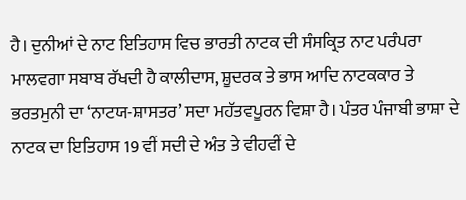ਹੈ। ਦੁਨੀਆਂ ਦੇ ਨਾਟ ਇਤਿਹਾਸ ਵਿਚ ਭਾਰਤੀ ਨਾਟਕ ਦੀ ਸੰਸਕ੍ਰਿਤ ਨਾਟ ਪਰੰਪਰਾ ਮਾਲਵਗਾ ਸਬਾਬ ਰੱਖਦੀ ਹੈ ਕਾਲੀਦਾਸ, ਸ਼ੂਦਰਕ ਤੇ ਭਾਸ ਆਦਿ ਨਾਟਕਕਾਰ ਤੇ ਭਰਤਮੁਨੀ ਦਾ ‘ਨਾਟਯ-ਸ਼ਾਸਤਰ’ ਸਦਾ ਮਹੱਤਵਪੂਰਨ ਵਿਸ਼ਾ ਹੈ। ਪੰਤਰ ਪੰਜਾਬੀ ਭਾਸ਼ਾ ਦੇ ਨਾਟਕ ਦਾ ਇਤਿਹਾਸ 19 ਵੀਂ ਸਦੀ ਦੇ ਅੰਤ ਤੇ ਵੀਹਵੀਂ ਦੇ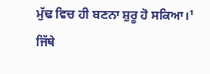ਮੁੱਢ ਵਿਚ ਹੀ ਬਣਨਾ ਸ਼ੁਰੂ ਹੋ ਸਕਿਆ।¹ ਜਿੱਥੇ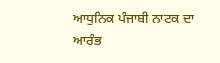ਆਧੁਨਿਕ ਪੰਜਾਬੀ ਨਾਟਕ ਦਾ ਆਰੰਭ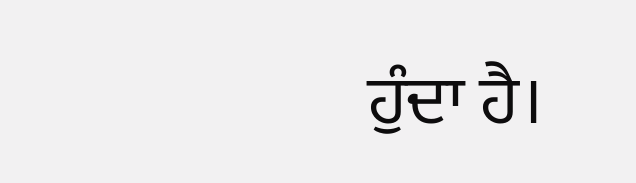ਹੁੰਦਾ ਹੈ।